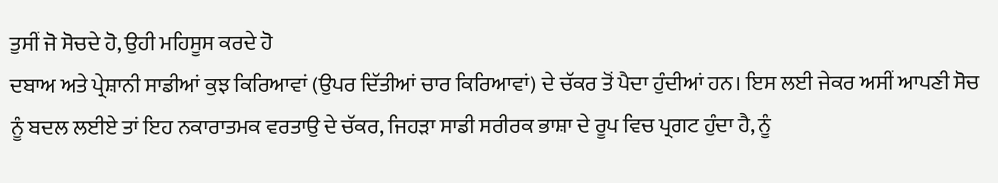ਤੁਸੀਂ ਜੋ ਸੋਚਦੇ ਹੋ, ਉਹੀ ਮਹਿਸੂਸ ਕਰਦੇ ਹੋ
ਦਬਾਅ ਅਤੇ ਪ੍ਰੇਸ਼ਾਨੀ ਸਾਡੀਆਂ ਕੁਝ ਕਿਰਿਆਵਾਂ (ਉਪਰ ਦਿੱਤੀਆਂ ਚਾਰ ਕਿਰਿਆਵਾਂ) ਦੇ ਚੱਕਰ ਤੋਂ ਪੈਦਾ ਹੁੰਦੀਆਂ ਹਨ। ਇਸ ਲਈ ਜੇਕਰ ਅਸੀਂ ਆਪਣੀ ਸੋਚ ਨੂੰ ਬਦਲ ਲਈਏ ਤਾਂ ਇਹ ਨਕਾਰਾਤਮਕ ਵਰਤਾਉ ਦੇ ਚੱਕਰ, ਜਿਹੜਾ ਸਾਡੀ ਸਰੀਰਕ ਭਾਸ਼ਾ ਦੇ ਰੂਪ ਵਿਚ ਪ੍ਰਗਟ ਹੁੰਦਾ ਹੈ, ਨੂੰ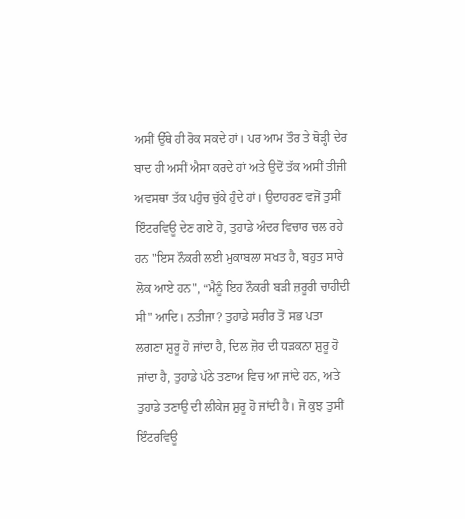ਅਸੀਂ ਉੱਥੇ ਹੀ ਰੋਕ ਸਕਦੇ ਹਾਂ। ਪਰ ਆਮ ਤੌਰ ਤੇ ਥੋੜ੍ਹੀ ਦੇਰ ਬਾਦ ਹੀ ਅਸੀਂ ਐਸਾ ਕਰਦੇ ਹਾਂ ਅਤੇ ਉਦੋਂ ਤੱਕ ਅਸੀਂ ਤੀਜੀ ਅਵਸਥਾ ਤੱਕ ਪਹੁੰਚ ਚੁੱਕੇ ਹੁੰਦੇ ਹਾਂ। ਉਦਾਹਰਣ ਵਜੋਂ ਤੁਸੀਂ ਇੰਟਰਵਿਊ ਦੇਣ ਗਏ ਹੋ, ਤੁਹਾਡੇ ਅੰਦਰ ਵਿਚਾਰ ਚਲ ਰਹੇ ਹਨ "ਇਸ ਨੌਕਰੀ ਲਈ ਮੁਕਾਬਲਾ ਸਖਤ ਹੈ, ਬਹੁਤ ਸਾਰੇ ਲੋਕ ਆਏ ਹਨ", “ਮੈਨੂੰ ਇਹ ਨੌਕਰੀ ਬੜੀ ਜ਼ਰੂਰੀ ਚਾਹੀਦੀ ਸੀ" ਆਦਿ। ਨਤੀਜਾ? ਤੁਹਾਡੇ ਸਰੀਰ ਤੋਂ ਸਭ ਪਤਾ ਲਗਣਾ ਸ਼ੁਰੂ ਹੋ ਜਾਂਦਾ ਹੈ, ਦਿਲ ਜ਼ੋਰ ਦੀ ਧੜਕਨਾ ਸ਼ੁਰੂ ਹੋ ਜਾਂਦਾ ਹੈ, ਤੁਹਾਡੇ ਪੱਠੇ ਤਣਾਅ ਵਿਚ ਆ ਜਾਂਦੇ ਹਨ, ਅਤੇ ਤੁਹਾਡੇ ਤਣਾਉ ਦੀ ਲੀਕੇਜ ਸ਼ੁਰੂ ਹੋ ਜਾਂਦੀ ਹੈ। ਜੋ ਕੁਝ ਤੁਸੀਂ ਇੰਟਰਵਿਊ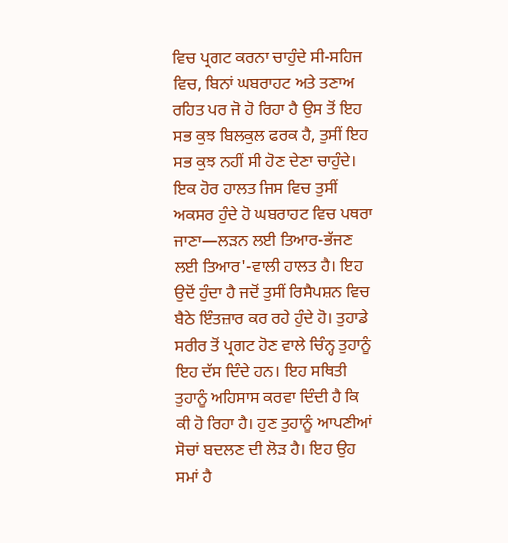ਵਿਚ ਪ੍ਰਗਟ ਕਰਨਾ ਚਾਹੁੰਦੇ ਸੀ-ਸਹਿਜ ਵਿਚ, ਬਿਨਾਂ ਘਬਰਾਹਟ ਅਤੇ ਤਣਾਅ ਰਹਿਤ ਪਰ ਜੋ ਹੋ ਰਿਹਾ ਹੈ ਉਸ ਤੋਂ ਇਹ ਸਭ ਕੁਝ ਬਿਲਕੁਲ ਫਰਕ ਹੈ, ਤੁਸੀਂ ਇਹ ਸਭ ਕੁਝ ਨਹੀਂ ਸੀ ਹੋਣ ਦੇਣਾ ਚਾਹੁੰਦੇ।
ਇਕ ਹੋਰ ਹਾਲਤ ਜਿਸ ਵਿਚ ਤੁਸੀਂ ਅਕਸਰ ਹੁੰਦੇ ਹੋ ਘਬਰਾਹਟ ਵਿਚ ਪਥਰਾ ਜਾਣਾ—ਲੜਨ ਲਈ ਤਿਆਰ-ਭੱਜਣ ਲਈ ਤਿਆਰ'-ਵਾਲੀ ਹਾਲਤ ਹੈ। ਇਹ ਉਦੋਂ ਹੁੰਦਾ ਹੈ ਜਦੋਂ ਤੁਸੀਂ ਰਿਸੈਪਸ਼ਨ ਵਿਚ ਬੈਠੇ ਇੰਤਜ਼ਾਰ ਕਰ ਰਹੇ ਹੁੰਦੇ ਹੋ। ਤੁਹਾਡੇ ਸਰੀਰ ਤੋਂ ਪ੍ਰਗਟ ਹੋਣ ਵਾਲੇ ਚਿੰਨ੍ਹ ਤੁਹਾਨੂੰ ਇਹ ਦੱਸ ਦਿੰਦੇ ਹਨ। ਇਹ ਸਥਿਤੀ ਤੁਹਾਨੂੰ ਅਹਿਸਾਸ ਕਰਵਾ ਦਿੰਦੀ ਹੈ ਕਿ ਕੀ ਹੋ ਰਿਹਾ ਹੈ। ਹੁਣ ਤੁਹਾਨੂੰ ਆਪਣੀਆਂ ਸੋਚਾਂ ਬਦਲਣ ਦੀ ਲੋੜ ਹੈ। ਇਹ ਉਹ ਸਮਾਂ ਹੈ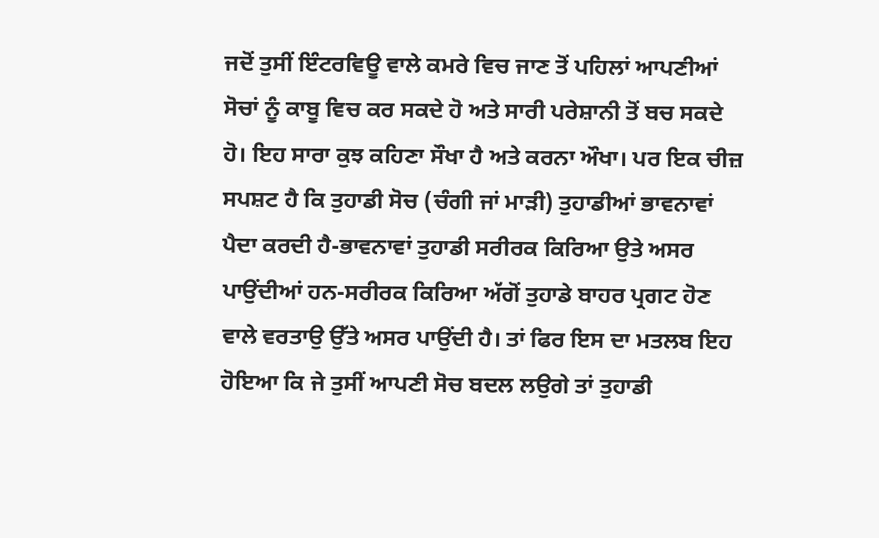ਜਦੋਂ ਤੁਸੀਂ ਇੰਟਰਵਿਊ ਵਾਲੇ ਕਮਰੇ ਵਿਚ ਜਾਣ ਤੋਂ ਪਹਿਲਾਂ ਆਪਣੀਆਂ ਸੋਚਾਂ ਨੂੰ ਕਾਬੂ ਵਿਚ ਕਰ ਸਕਦੇ ਹੋ ਅਤੇ ਸਾਰੀ ਪਰੇਸ਼ਾਨੀ ਤੋਂ ਬਚ ਸਕਦੇ ਹੋ। ਇਹ ਸਾਰਾ ਕੁਝ ਕਹਿਣਾ ਸੌਖਾ ਹੈ ਅਤੇ ਕਰਨਾ ਔਖਾ। ਪਰ ਇਕ ਚੀਜ਼ ਸਪਸ਼ਟ ਹੈ ਕਿ ਤੁਹਾਡੀ ਸੋਚ (ਚੰਗੀ ਜਾਂ ਮਾੜੀ) ਤੁਹਾਡੀਆਂ ਭਾਵਨਾਵਾਂ ਪੈਦਾ ਕਰਦੀ ਹੈ-ਭਾਵਨਾਵਾਂ ਤੁਹਾਡੀ ਸਰੀਰਕ ਕਿਰਿਆ ਉਤੇ ਅਸਰ ਪਾਉਂਦੀਆਂ ਹਨ-ਸਰੀਰਕ ਕਿਰਿਆ ਅੱਗੋਂ ਤੁਹਾਡੇ ਬਾਹਰ ਪ੍ਰਗਟ ਹੋਣ ਵਾਲੇ ਵਰਤਾਉ ਉੱਤੇ ਅਸਰ ਪਾਉਂਦੀ ਹੈ। ਤਾਂ ਫਿਰ ਇਸ ਦਾ ਮਤਲਬ ਇਹ ਹੋਇਆ ਕਿ ਜੇ ਤੁਸੀਂ ਆਪਣੀ ਸੋਚ ਬਦਲ ਲਉਗੇ ਤਾਂ ਤੁਹਾਡੀ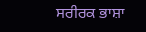ਸਰੀਰਕ ਭਾਸ਼ਾ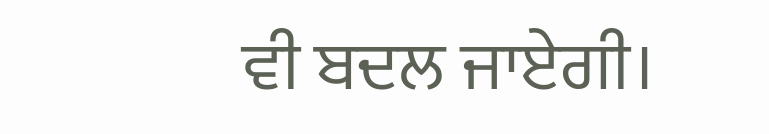ਵੀ ਬਦਲ ਜਾਏਗੀ।